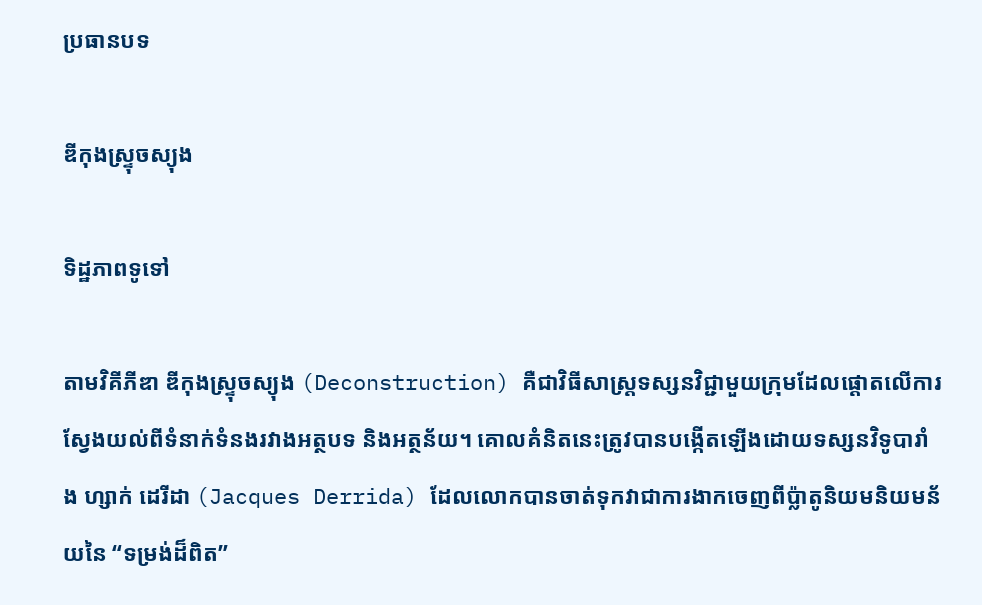ប្រធានបទ

ឌីកុងស្ទ្រុចស្យុង

ទិដ្ឋភាពទូទៅ

តាមវិគីភីឌា ឌីកុងស្ទ្រុចស្យុង (Deconstruction) គឺជាវិធីសាស្ត្រទស្សនវិជ្ជាមួយក្រុមដែលផ្ដោតលើការស្វែងយល់ពីទំនាក់ទំនងរវាងអត្ថបទ និងអត្ថន័យ។ គោលគំនិតនេះត្រូវបានបង្កើតឡើងដោយទស្សនវិទូបារាំង ហ្សាក់ ដេរីដា (Jacques Derrida) ដែលលោកបានចាត់ទុកវាជាការងាកចេញពីប៉្លាតូនិយមនិយមន័យនៃ “ទម្រង់ដ៏ពិត”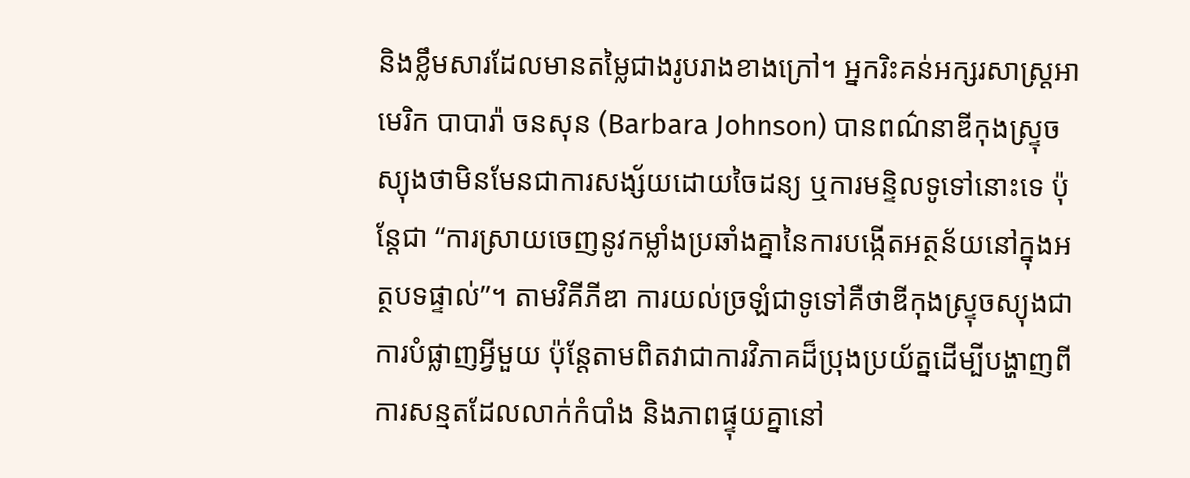និងខ្លឹមសារដែលមានតម្លៃជាងរូបរាងខាងក្រៅ។ អ្នករិះគន់អក្សរសាស្ត្រអាមេរិក បាបារ៉ា ចនសុន (Barbara Johnson) បានពណ៌នាឌីកុងស្ទ្រុចស្យុងថាមិនមែនជាការសង្ស័យដោយចៃដន្យ ឬការមន្ទិលទូទៅនោះទេ ប៉ុន្តែជា “ការស្រាយចេញនូវកម្លាំងប្រឆាំងគ្នានៃការបង្កើតអត្ថន័យនៅក្នុងអត្ថបទផ្ទាល់”។ តាមវិគីភីឌា ការយល់ច្រឡំជាទូទៅគឺថាឌីកុងស្ទ្រុចស្យុងជាការបំផ្លាញអ្វីមួយ ប៉ុន្តែតាមពិតវាជាការវិភាគដ៏ប្រុងប្រយ័ត្នដើម្បីបង្ហាញពីការសន្មតដែលលាក់កំបាំង និងភាពផ្ទុយគ្នានៅ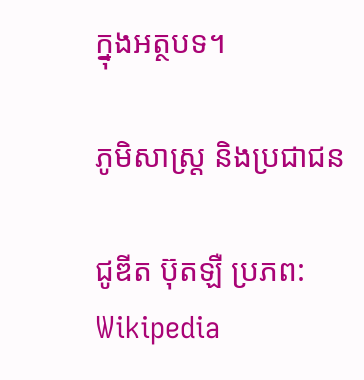ក្នុងអត្ថបទ។

ភូមិសាស្ត្រ និងប្រជាជន

ជូឌីត ប៊ុតឡឺ ប្រភព: Wikipedia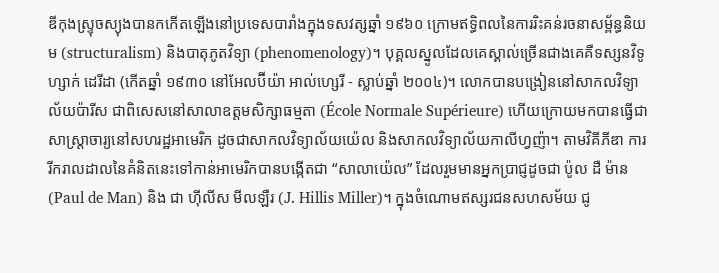ឌីកុងស្ទ្រុចស្យុងបានកកើតឡើងនៅប្រទេសបារាំងក្នុងទសវត្សឆ្នាំ ១៩៦០ ក្រោមឥទ្ធិពលនៃការរិះគន់រចនាសម្ព័ន្ធនិយម (structuralism) និងបាតុភូតវិទ្យា (phenomenology)។ បុគ្គលស្នូលដែលគេស្គាល់ច្រើនជាងគេគឺទស្សនវិទូ ហ្សាក់ ដេរីដា (កើតឆ្នាំ ១៩៣០ នៅអែលប៊ីយ៉ា អាល់ហ្សេរី - ស្លាប់ឆ្នាំ ២០០៤)។ លោកបានបង្រៀននៅសាកលវិទ្យាល័យប៉ារីស ជាពិសេសនៅសាលាឧត្តមសិក្សាធម្មតា (École Normale Supérieure) ហើយក្រោយមកបានធ្វើជាសាស្ត្រាចារ្យនៅសហរដ្ឋអាមេរិក ដូចជាសាកលវិទ្យាល័យយ៉េល និងសាកលវិទ្យាល័យកាលីហ្វញ៉ា។ តាមវិគីភីឌា ការរីករាលដាលនៃគំនិតនេះទៅកាន់អាមេរិកបានបង្កើតជា “សាលាយ៉េល” ដែលរួមមានអ្នកប្រាជ្ញដូចជា ប៉ូល ដឺ ម៉ាន (Paul de Man) និង ជា ហ៊ីលីស មីលឡឺរ (J. Hillis Miller)។ ក្នុងចំណោមឥស្សរជនសហសម័យ ជូ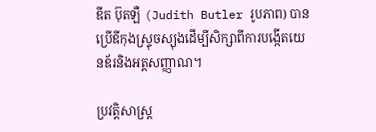ឌីត ប៊ុតឡឺ (Judith Butler រូបភាព) បានប្រើឌីកុងស្ទ្រុចស្យុងដើម្បីសិក្សាពីការបង្កើតយេនឌ័រនិងអត្តសញ្ញាណ។

ប្រវត្តិសាស្ត្រ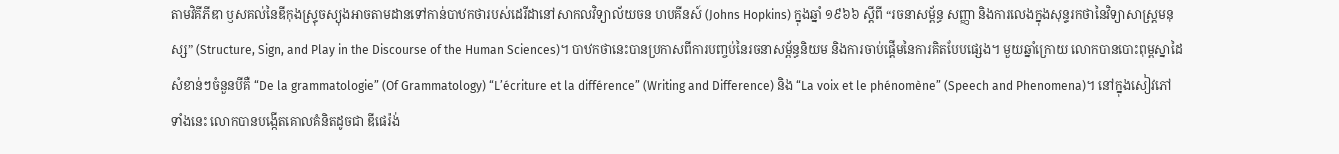តាមវិគីភីឌា ឫសគល់នៃឌីកុងស្ទ្រុចស្យុងអាចតាមដានទៅកាន់បាឋកថារបស់ដេរីដានៅសាកលវិទ្យាល័យចន ហបគីនស៍ (Johns Hopkins) ក្នុងឆ្នាំ ១៩៦៦ ស្តីពី “រចនាសម្ព័ន្ធ សញ្ញា និងការលេងក្នុងសុន្ទរកថានៃវិទ្យាសាស្ត្រមនុស្ស” (Structure, Sign, and Play in the Discourse of the Human Sciences)។ បាឋកថានេះបានប្រកាសពីការបញ្ចប់នៃរចនាសម្ព័ន្ធនិយម និងការចាប់ផ្តើមនៃការគិតបែបផ្សេង។ មួយឆ្នាំក្រោយ លោកបានបោះពុម្ពស្នាដៃសំខាន់ៗចំនួនបីគឺ “De la grammatologie” (Of Grammatology) “L’écriture et la différence” (Writing and Difference) និង “La voix et le phénomène” (Speech and Phenomena)។ នៅក្នុងសៀវភៅទាំងនេះ លោកបានបង្កើតគោលគំនិតដូចជា ឌីផេរ៉ង់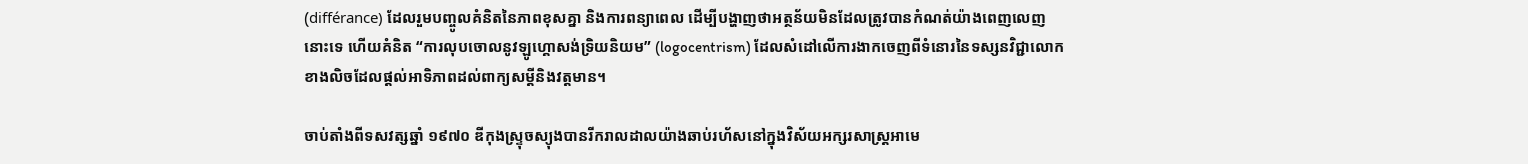(différance) ដែលរួមបញ្ចូលគំនិតនៃភាពខុសគ្នា និងការពន្យាពេល ដើម្បីបង្ហាញថាអត្ថន័យមិនដែលត្រូវបានកំណត់យ៉ាងពេញលេញនោះទេ ហើយគំនិត “ការលុបចោលនូវឡូហ្គោសង់ទ្រិយនិយម” (logocentrism) ដែលសំដៅលើការងាកចេញពីទំនោរនៃទស្សនវិជ្ជាលោកខាងលិចដែលផ្តល់អាទិភាពដល់ពាក្យសម្តីនិងវត្តមាន។

ចាប់តាំងពីទសវត្សឆ្នាំ ១៩៧០ ឌីកុងស្ទ្រុចស្យុងបានរីករាលដាលយ៉ាងឆាប់រហ័សនៅក្នុងវិស័យអក្សរសាស្ត្រអាមេ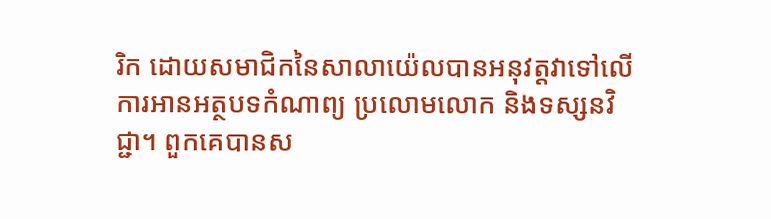រិក ដោយសមាជិកនៃសាលាយ៉េលបានអនុវត្តវាទៅលើការអានអត្ថបទកំណាព្យ ប្រលោមលោក និងទស្សនវិជ្ជា។ ពួកគេបានស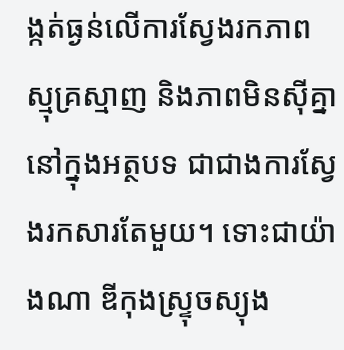ង្កត់ធ្ងន់លើការស្វែងរកភាពស្មុគ្រស្មាញ និងភាពមិនស៊ីគ្នានៅក្នុងអត្ថបទ ជាជាងការស្វែងរកសារតែមួយ។ ទោះជាយ៉ាងណា ឌីកុងស្ទ្រុចស្យុង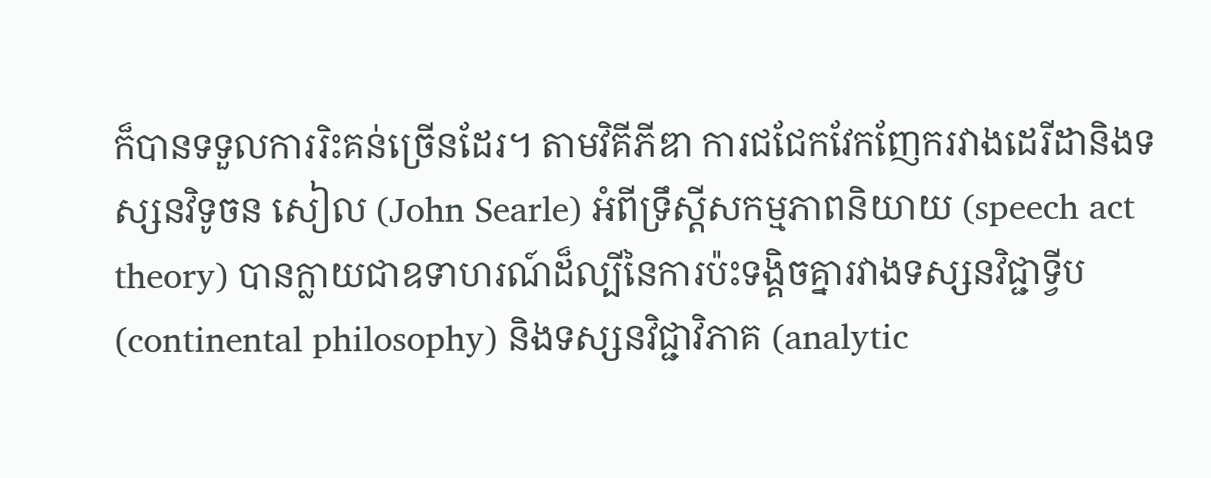ក៏បានទទួលការរិះគន់ច្រើនដែរ។ តាមវិគីភីឌា ការជជែកវែកញែករវាងដេរីដានិងទស្សនវិទូចន សៀល (John Searle) អំពីទ្រឹស្តីសកម្មភាពនិយាយ (speech act theory) បានក្លាយជាឧទាហរណ៍ដ៏ល្បីនៃការប៉ះទង្គិចគ្នារវាងទស្សនវិជ្ជាទ្វីប (continental philosophy) និងទស្សនវិជ្ជាវិភាគ (analytic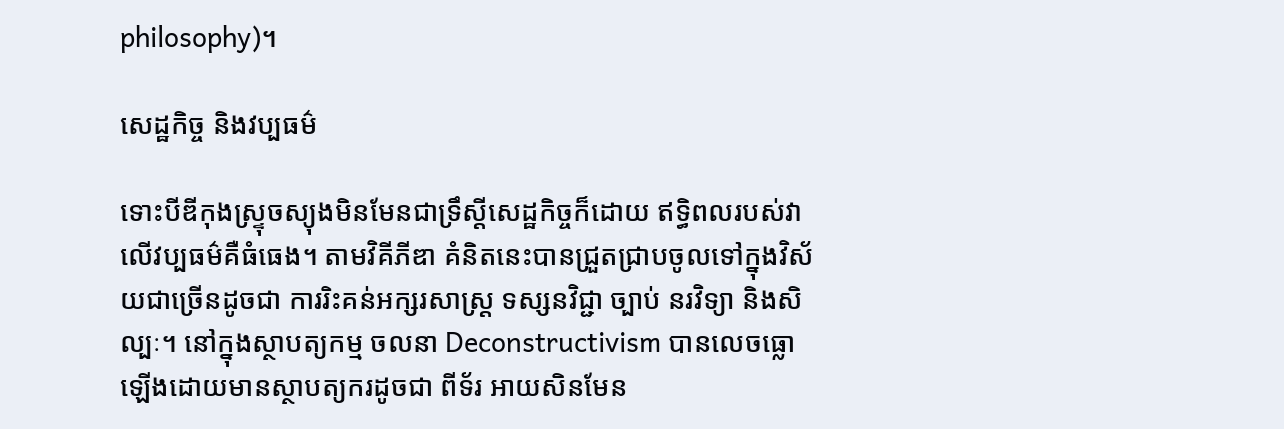philosophy)។

សេដ្ឋកិច្ច និងវប្បធម៌

ទោះបីឌីកុងស្ទ្រុចស្យុងមិនមែនជាទ្រឹស្តីសេដ្ឋកិច្ចក៏ដោយ ឥទ្ធិពលរបស់វាលើវប្បធម៌គឺធំធេង។ តាមវិគីភីឌា គំនិតនេះបានជ្រួតជ្រាបចូលទៅក្នុងវិស័យជាច្រើនដូចជា ការរិះគន់អក្សរសាស្ត្រ ទស្សនវិជ្ជា ច្បាប់ នរវិទ្យា និងសិល្បៈ។ នៅក្នុងស្ថាបត្យកម្ម ចលនា Deconstructivism បានលេចធ្លោឡើងដោយមានស្ថាបត្យករដូចជា ពីទ័រ អាយសិនមែន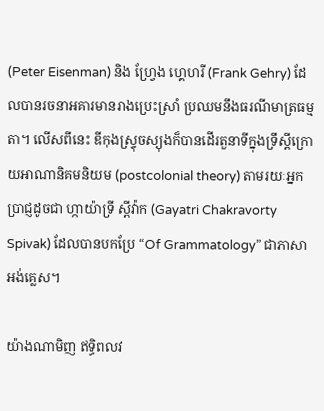(Peter Eisenman) និង ហ្វ្រែង ហ្គេហរី (Frank Gehry) ដែលបានរចនាអគារមានរាងប្រេះស្រាំ ប្រឈមនឹងធរណីមាត្រធម្មតា។ លើសពីនេះ ឌីកុងស្ទ្រុចស្យុងក៏បានដើរតួនាទីក្នុងទ្រឹស្តីក្រោយអាណានិគមនិយម (postcolonial theory) តាមរយៈអ្នកប្រាជ្ញដូចជា ហ្កាយ៉ាទ្រី ស្ពីវ៉ាក (Gayatri Chakravorty Spivak) ដែលបានបកប្រែ “Of Grammatology” ជាភាសាអង់គ្លេស។

យ៉ាងណាមិញ ឥទ្ធិពលវ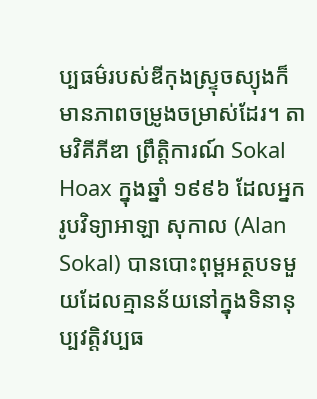ប្បធម៌របស់ឌីកុងស្ទ្រុចស្យុងក៏មានភាពចម្រូងចម្រាស់ដែរ។ តាមវិគីភីឌា ព្រឹត្តិការណ៍ Sokal Hoax ក្នុងឆ្នាំ ១៩៩៦ ដែលអ្នករូបវិទ្យាអាឡា សុកាល (Alan Sokal) បានបោះពុម្ពអត្ថបទមួយដែលគ្មានន័យនៅក្នុងទិនានុប្បវត្តិវប្បធ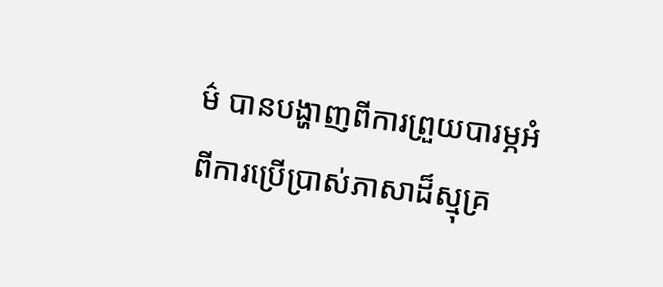ម៌ បានបង្ហាញពីការព្រួយបារម្ភអំពីការប្រើប្រាស់ភាសាដ៏ស្មុគ្រ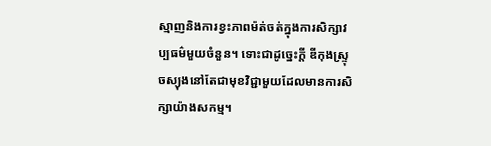ស្មាញនិងការខ្វះភាពម៉ត់ចត់ក្នុងការសិក្សាវប្បធម៌មួយចំនួន។ ទោះជាដូច្នេះក្តី ឌីកុងស្ទ្រុចស្យុងនៅតែជាមុខវិជ្ជាមួយដែលមានការសិក្សាយ៉ាងសកម្ម។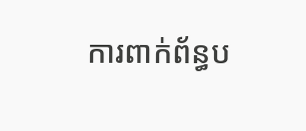ការពាក់ព័ន្ធប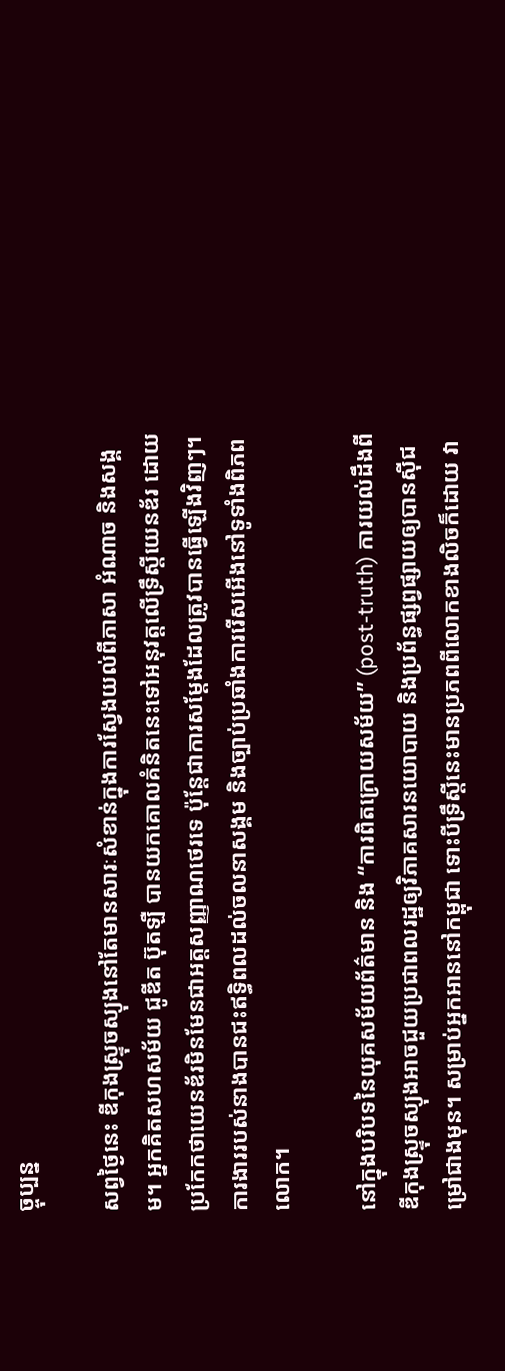ច្ចុប្បន្ន

សព្វថ្ងៃនេះ ឌីកុងស្ទ្រុចស្យុងនៅតែមានសារៈសំខាន់ក្នុងការស្វែងយល់ពីភាសា អំណាច និងសង្គម។ អ្នកគិតសហសម័យ ជូឌីត ប៊ុតឡឺ បានយកគោលគំនិតនេះទៅអនុវត្តលើទ្រឹស្តីយេនឌ័រ ដោយប្រកែកថាយេនឌ័រមិនមែនជាអត្តសញ្ញាណថេរទេ ប៉ុន្តែជាការសម្តែងដែលត្រូវបានធ្វើឡើងវិញៗ។ ការងាររបស់នាងបានជះឥទ្ធិពលដល់ចលនាសង្គម និងច្បាប់ប្រឆាំងការរើសអើងនៅទូទាំងពិភពលោក។

នៅក្នុងបរិបទនៃយុគសម័យព័ត៌មាន និង “ការពិតក្រោយសម័យ” (post-truth) ការយល់ដឹងពីឌីកុងស្ទ្រុចស្យុងអាចជួយប្រជាពលរដ្ឋឲ្យវិភាគសារនយោបាយ និងប្រព័ន្ធផ្សព្វផ្សាយឲ្យបានស៊ីជម្រៅជាងមុន។ សម្រាប់អ្នកអាននៅកម្ពុជា ទោះបីទ្រឹស្តីនេះមានប្រភពពីលោកខាងលិចក៏ដោយ វា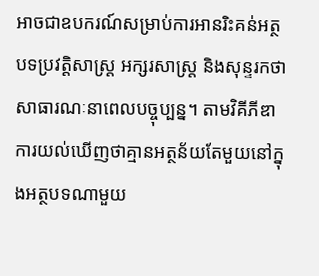អាចជាឧបករណ៍សម្រាប់ការអានរិះគន់អត្ថបទប្រវត្តិសាស្ត្រ អក្សរសាស្ត្រ និងសុន្ទរកថាសាធារណៈនាពេលបច្ចុប្បន្ន។ តាមវិគីភីឌា ការយល់ឃើញថាគ្មានអត្ថន័យតែមួយនៅក្នុងអត្ថបទណាមួយ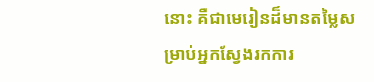នោះ គឺជាមេរៀនដ៏មានតម្លៃសម្រាប់អ្នកស្វែងរកការ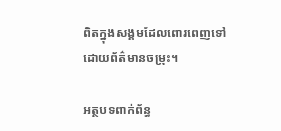ពិតក្នុងសង្គមដែលពោរពេញទៅដោយព័ត៌មានចម្រុះ។

អត្ថបទពាក់ព័ន្ធ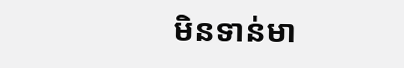មិនទាន់មា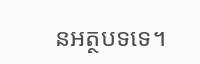នអត្ថបទទេ។